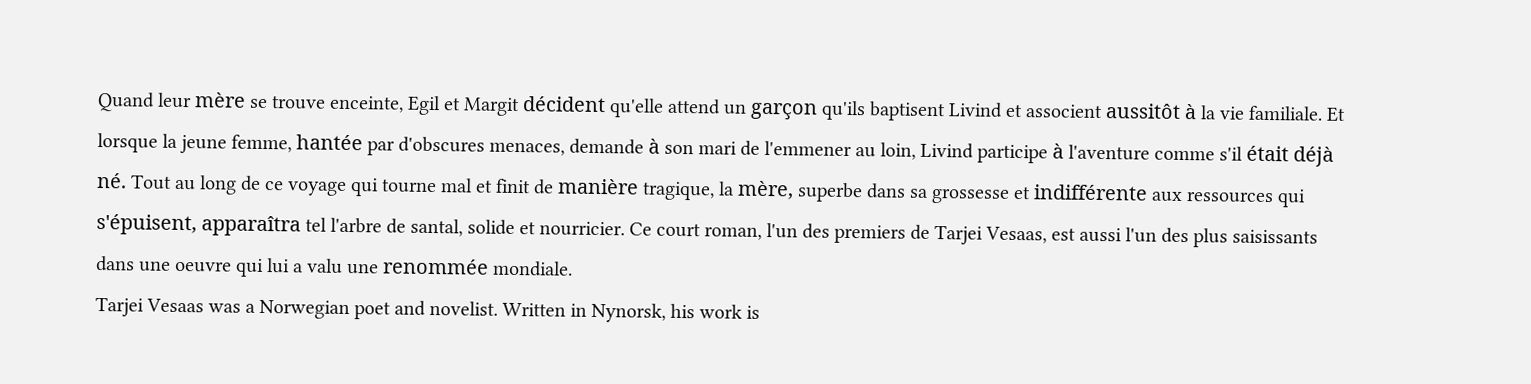Quand leur mère se trouve enceinte, Egil et Margit décident qu'elle attend un garçon qu'ils baptisent Livind et associent aussitôt à la vie familiale. Et lorsque la jeune femme, hantée par d'obscures menaces, demande à son mari de l'emmener au loin, Livind participe à l'aventure comme s'il était déjà né. Tout au long de ce voyage qui tourne mal et finit de manière tragique, la mère, superbe dans sa grossesse et indifférente aux ressources qui s'épuisent, apparaîtra tel l'arbre de santal, solide et nourricier. Ce court roman, l'un des premiers de Tarjei Vesaas, est aussi l'un des plus saisissants dans une oeuvre qui lui a valu une renommée mondiale.
Tarjei Vesaas was a Norwegian poet and novelist. Written in Nynorsk, his work is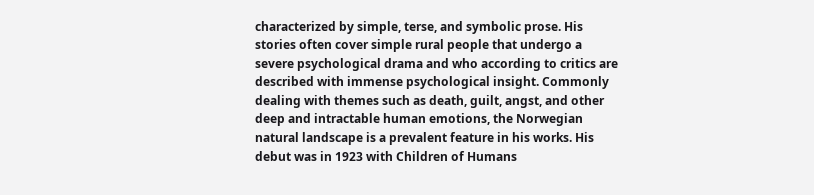characterized by simple, terse, and symbolic prose. His stories often cover simple rural people that undergo a severe psychological drama and who according to critics are described with immense psychological insight. Commonly dealing with themes such as death, guilt, angst, and other deep and intractable human emotions, the Norwegian natural landscape is a prevalent feature in his works. His debut was in 1923 with Children of Humans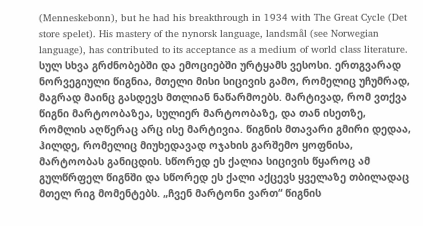(Menneskebonn), but he had his breakthrough in 1934 with The Great Cycle (Det store spelet). His mastery of the nynorsk language, landsmål (see Norwegian language), has contributed to its acceptance as a medium of world class literature.
სულ სხვა გრძნობებში და ემოციებში ურტყამს ვესოსი. ერთგვარად ნორვეგიული წიგნია, მთელი მისი სიცივის გამო, რომელიც უჩუმრად, მაგრად მაინც გასდევს მთლიან ნაწარმოებს. მარტივად, რომ ვთქვა წიგნი მარტოობაზეა, სულიერ მარტოობაზე, და თან ისეთზე, რომლის აღწერაც არც ისე მარტივია. წიგნის მთავარი გმირი დედაა, ჰილდე, რომელიც მიუხედავად ოჯახის გარშემო ყოფნისა, მარტოობას განიცდის. სწორედ ეს ქალია სიცივის წყაროც ამ გულწრფელ წიგნში და სწორედ ეს ქალი აქცევს ყველაზე თბილადაც მთელ რიგ მომენტებს. „ჩვენ მარტონი ვართ“ წიგნის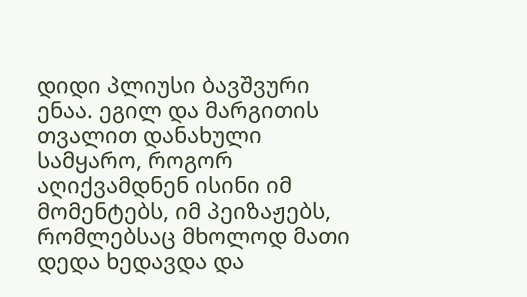დიდი პლიუსი ბავშვური ენაა. ეგილ და მარგითის თვალით დანახული სამყარო, როგორ აღიქვამდნენ ისინი იმ მომენტებს, იმ პეიზაჟებს, რომლებსაც მხოლოდ მათი დედა ხედავდა და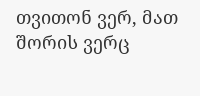თვითონ ვერ, მათ შორის ვერც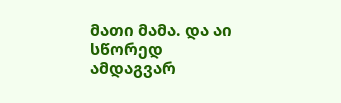მათი მამა. და აი სწორედ ამდაგვარ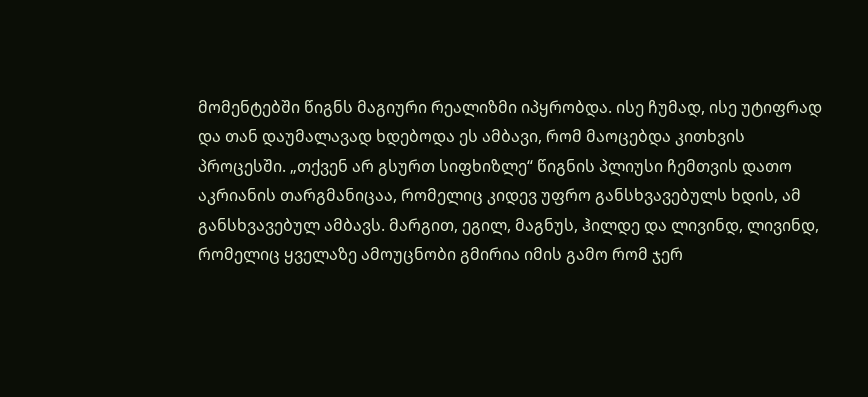მომენტებში წიგნს მაგიური რეალიზმი იპყრობდა. ისე ჩუმად, ისე უტიფრად და თან დაუმალავად ხდებოდა ეს ამბავი, რომ მაოცებდა კითხვის პროცესში. „თქვენ არ გსურთ სიფხიზლე“ წიგნის პლიუსი ჩემთვის დათო აკრიანის თარგმანიცაა, რომელიც კიდევ უფრო განსხვავებულს ხდის, ამ განსხვავებულ ამბავს. მარგით, ეგილ, მაგნუს, ჰილდე და ლივინდ, ლივინდ, რომელიც ყველაზე ამოუცნობი გმირია იმის გამო რომ ჯერ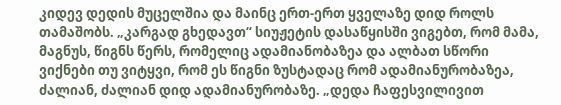კიდევ დედის მუცელშია და მაინც ერთ-ერთ ყველაზე დიდ როლს თამაშობს. „კარგად გხედავთ“ სიუჟეტის დასაწყისში ვიგებთ, რომ მამა, მაგნუს, წიგნს წერს, რომელიც ადამიანობაზეა და ალბათ სწორი ვიქნები თუ ვიტყვი, რომ ეს წიგნი ზუსტადაც რომ ადამიანურობაზეა, ძალიან, ძალიან დიდ ადამიანურობაზე. „დედა ჩაფესვილივით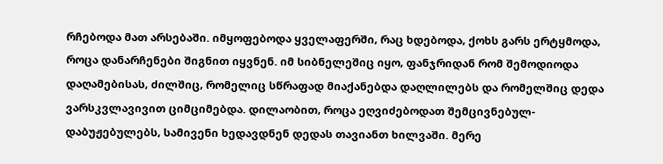რჩებოდა მათ არსებაში. იმყოფებოდა ყველაფერში, რაც ხდებოდა, ქოხს გარს ერტყმოდა, როცა დანარჩენები შიგნით იყვნენ. იმ სიბნელეშიც იყო, ფანჯრიდან რომ შემოდიოდა დაღამებისას, ძილშიც, რომელიც სწრაფად მიაქანებდა დაღლილებს და რომელშიც დედა ვარსკვლავივით ციმციმებდა. დილაობით, როცა ეღვიძებოდათ შემცივნებულ-დაბუჟებულებს, სამივენი ხედავდნენ დედას თავიანთ ხილვაში. მერე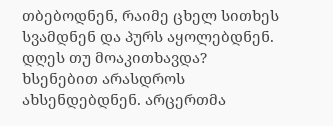თბებოდნენ, რაიმე ცხელ სითხეს სვამდნენ და პურს აყოლებდნენ. დღეს თუ მოაკითხავდა? ხსენებით არასდროს ახსენდებდნენ. არცერთმა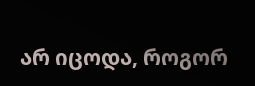არ იცოდა, როგორ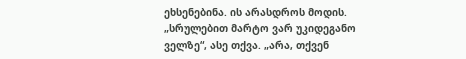ეხსენებინა. ის არასდროს მოდის. „სრულებით მარტო ვარ უკიდეგანო ველზე“, ასე თქვა. „არა, თქვენ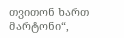თვითონ ხართ მარტონი“,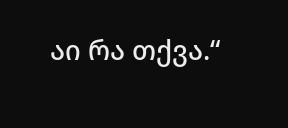აი რა თქვა.“